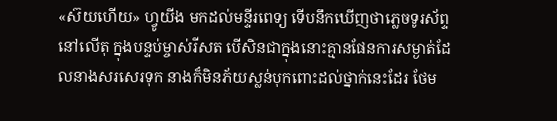«ស៊យហើយ» ហ្វូយីង មកដល់មន្ទីរពេទ្យ ទើបនឹកឃើញថាភ្លេចទូរស័ព្ទនៅលើតុ ក្នុងបន្ទប់ម្ចាស់រីសត បើសិនជាក្នុងនោះគ្មានផែនការសម្ងាត់ដែលនាងសរសេរទុក នាងក៏មិនភ័យស្លន់បុកពោះដល់ថ្នាក់នេះដែរ ថែម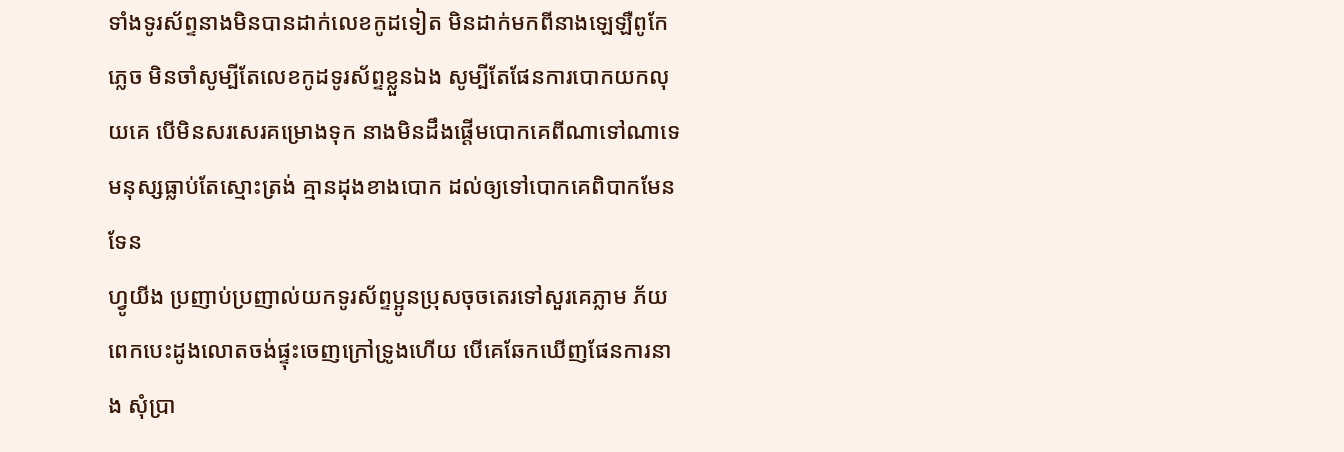ទាំងទូរស័ព្ទនាងមិនបានដាក់លេខកូដទៀត មិនដាក់មកពីនាងឡេឡឺពូកែភ្លេច មិនចាំសូម្បីតែលេខកូដទូរស័ព្ទខ្លួនឯង សូម្បីតែផែនការបោកយកលុយគេ បើមិនសរសេរគម្រោងទុក នាងមិនដឹងផ្ដើមបោកគេពីណាទៅណាទេ មនុស្សធ្លាប់តែស្មោះត្រង់ គ្មានដុងខាងបោក ដល់ឲ្យទៅបោកគេពិបាកមែនទែន
ហ្វូយីង ប្រញាប់ប្រញាល់យកទូរស័ព្ទប្អូនប្រុសចុចតេរទៅសួរគេភ្លាម ភ័យពេកបេះដូងលោតចង់ផ្ទុះចេញក្រៅទ្រូងហើយ បើគេឆែកឃើញផែនការនាង សុំប្រា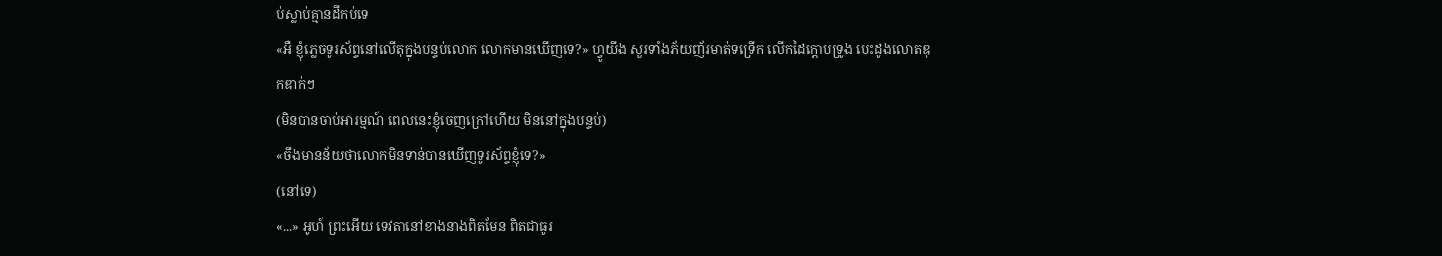ប់ស្លាប់គ្មានដីកប់ទេ
«អឺ ខ្ញុំភ្លេចទូរស័ព្ទនៅលើតុក្នុងបន្ទប់លោក លោកមានឃើញទេ?» ហ្វូយីង សួរទាំងភ័យញ័រមាត់ទទ្រើក លើកដៃក្ដោបទ្រូង បេះដូងលោតឌុកឌាក់ៗ
(មិនបានចាប់អារម្មណ៍ ពេលនេះខ្ញុំចេញក្រៅហើយ មិននៅក្នុងបន្ទប់)
«ចឹងមានន័យថាលោកមិនទាន់បានឃើញទូរស័ព្ទខ្ញុំទេ?»
(នៅទេ)
«...» អូហ៍ ព្រះអើយ ទេវតានៅខាងនាងពិតមែន ពិតជាធូរ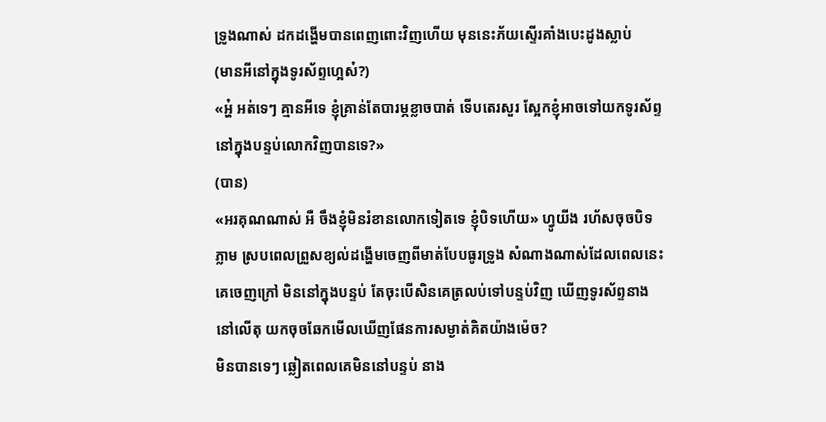ទ្រូងណាស់ ដកដង្ហើមបានពេញពោះវិញហើយ មុននេះភ័យស្ទើរគាំងបេះដូងស្លាប់
(មានអីនៅក្នុងទូរស័ព្ទហ្អេស៎?)
«អ្ហ៎ អត់ទេៗ គ្មានអីទេ ខ្ញុំគ្រាន់តែបារម្ភខ្លាចបាត់ ទើបតេរសួរ ស្អែកខ្ញុំអាចទៅយកទូរស័ព្ទនៅក្នុងបន្ទប់លោកវិញបានទេ?»
(បាន)
«អរគុណណាស់ អឺ ចឹងខ្ញុំមិនរំខានលោកទៀតទេ ខ្ញុំបិទហើយ» ហ្វូយីង រហ័សចុចបិទភ្លាម ស្របពេលព្រួសខ្យល់ដង្ហើមចេញពីមាត់បែបធូរទ្រូង សំណាងណាស់ដែលពេលនេះគេចេញក្រៅ មិននៅក្នុងបន្ទប់ តែចុះបើសិនគេត្រលប់ទៅបន្ទប់វិញ ឃើញទូរស័ព្ទនាងនៅលើតុ យកចុចឆែកមើលឃើញផែនការសម្ងាត់គិតយ៉ាងម៉េច?
មិនបានទេៗ ឆ្លៀតពេលគេមិននៅបន្ទប់ នាង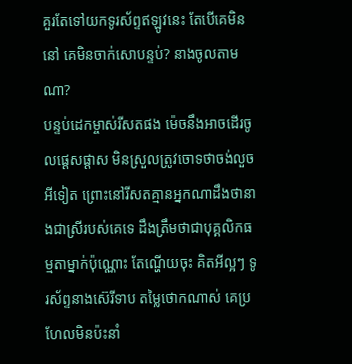គួរតែទៅយកទូរស័ព្ទឥឡូវនេះ តែបើគេមិននៅ គេមិនចាក់សោបន្ទប់? នាងចូលតាមណា?
បន្ទប់ដេកម្ចាស់រីសតផង ម៉េចនឹងអាចដើរចូលផ្ដេសផ្ដាស មិនស្រួលត្រូវចោទថាចង់លួចអីទៀត ព្រោះនៅរីសតគ្មានអ្នកណាដឹងថានាងជាស្រីរបស់គេទេ ដឹងត្រឹមថាជាបុគ្គលិកធម្មតាម្នាក់ប៉ុណ្ណោះ តែណ្ហើយចុះ គិតអីល្អៗ ទូរស័ព្ទនាងស៊េរីទាប តម្លៃថោកណាស់ គេប្រហែលមិនប៉ះនាំ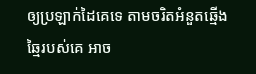ឲ្យប្រឡាក់ដៃគេទេ តាមចរិតអំនួតឆ្មើងឆ្មៃរបស់គេ អាច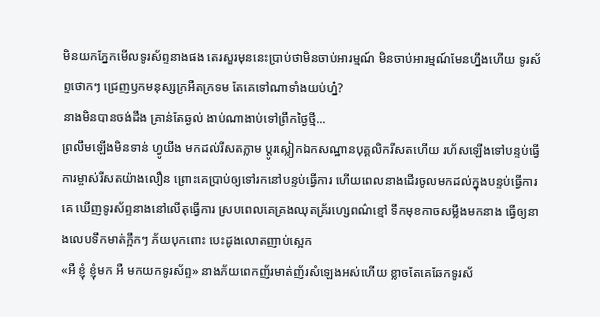មិនយកភ្នែកមើលទូរស័ព្ទនាងផង តេរសួរមុននេះប្រាប់ថាមិនចាប់អារម្មណ៍ មិនចាប់អារម្មណ៍មែនហ្នឹងហើយ ទូរស័ព្ទថោកៗ ជ្រេញឫកមនុស្សក្រអឺតក្រទម តែគេទៅណាទាំងយប់ហ្ន៎?
នាងមិនបានចង់ដឹង គ្រាន់តែឆ្ងល់ ងាប់ណាងាប់ទៅព្រឹកថ្ងៃថ្មី...
ព្រលឹមឡើងមិនទាន់ ហ្វូយីង មកដល់រីសតភ្លាម ប្ដូរស្លៀកឯកសណ្ឋានបុគ្គលិករីសតហើយ រហ័សឡើងទៅបន្ទប់ធ្វើការម្ចាស់រីសតយ៉ាងលឿន ព្រោះគេប្រាប់ឲ្យទៅរកនៅបន្ទប់ធ្វើការ ហើយពេលនាងដើរចូលមកដល់ក្នុងបន្ទប់ធ្វើការគេ ឃើញទូរស័ព្ទនាងនៅលើតុធ្វើការ ស្របពេលគេគ្រងឈុតគ្រ័រហ្សេពណ៌ខ្មៅ ទឹកមុខកាចសម្លឹងមកនាង ធ្វើឲ្យនាងលេបទឹកមាត់ក្អឹកៗ ភ័យបុកពោះ បេះដូងលោតញាប់ស្អេក
«អឺ ខ្ញុំ ខ្ញុំមក អឺ មកយកទូរស័ព្ទ» នាងភ័យពេកញ័រមាត់ញ័រសំឡេងអស់ហើយ ខ្លាចតែគេឆែកទូរស័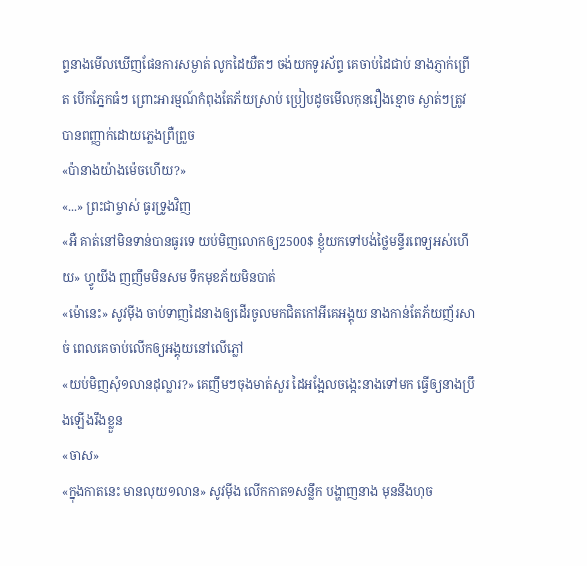ព្ទនាងមើលឃើញផែនការសម្ងាត់ លូកដៃយឺតៗ ចង់យកទូរស័ព្ទ គេចាប់ដៃជាប់ នាងភ្ញាក់ព្រើត បើកភ្នែកធំៗ ព្រោះអារម្មណ៍កំពុងតែភ័យស្រាប់ ប្រៀបដូចមើលកុនរឿងខ្មោច ស្ងាត់ៗត្រូវបានពញ្ញាក់ដោយភ្លេងព្រឺព្រួច
«ប៉ានាងយ៉ាងម៉េចហើយ?»
«...» ព្រះជាម្ចាស់ ធូរទ្រូងវិញ
«អឺ គាត់នៅមិនទាន់បានធូរទេ យប់មិញលោកឲ្យ2500$ ខ្ញុំយកទៅបង់ថ្លៃមន្ទីរពេទ្យអស់ហើយ» ហ្វូយីង ញញឹមមិនសម ទឹកមុខភ័យមិនបាត់
«ម៉ោនេះ» សូវម៉ីង ចាប់ទាញដៃនាងឲ្យដើរចូលមកជិតកៅអីគេអង្គុយ នាងកាន់តែភ័យញ័រសាច់ ពេលគេចាប់លើកឲ្យអង្គុយនៅលើភ្លៅ
«យប់មិញសុំ១លានដុល្លារ?» គេញឹមៗចុងមាត់សួរ ដៃអង្អែលចង្កេះនាងទៅមក ធ្វើឲ្យនាងប្រឹងឡើងរឹងខ្លួន
«ចាស»
«ក្នុងកាតនេះ មានលុយ១លាន» សូវម៉ីង លើកកាត១សន្លឹក បង្ហាញនាង មុននឹងហុច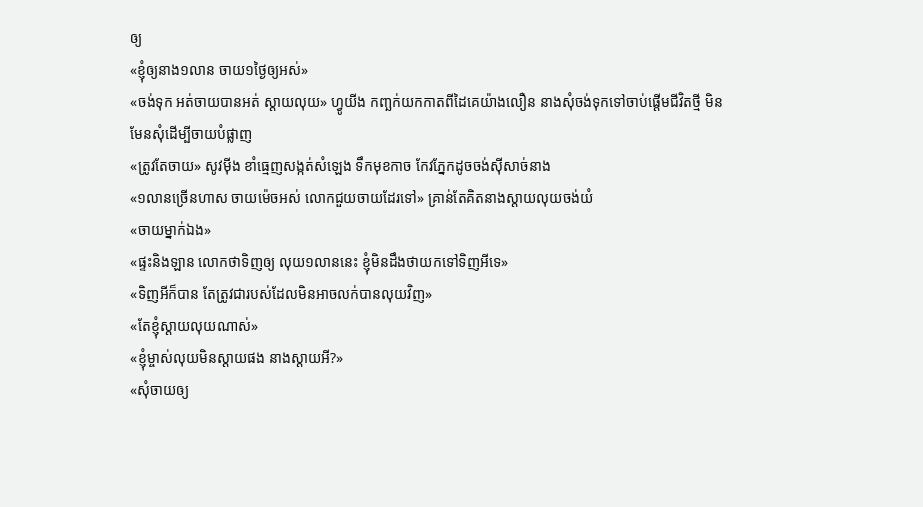ឲ្យ
«ខ្ញុំឲ្យនាង១លាន ចាយ១ថ្ងៃឲ្យអស់»
«ចង់ទុក អត់ចាយបានអត់ ស្ដាយលុយ» ហ្វូយីង កញ្ឆក់យកកាតពីដៃគេយ៉ាងលឿន នាងសុំចង់ទុកទៅចាប់ផ្តើមជីវិតថ្មី មិនមែនសុំដើម្បីចាយបំផ្លាញ
«ត្រូវតែចាយ» សូវម៉ីង ខាំធ្មេញសង្កត់សំឡេង ទឹកមុខកាច កែវភ្នែកដូចចង់ស៊ីសាច់នាង
«១លានច្រើនហាស ចាយម៉េចអស់ លោកជួយចាយដែរទៅ» គ្រាន់តែគិតនាងស្ដាយលុយចង់យំ
«ចាយម្នាក់ឯង»
«ផ្ទះនិងឡាន លោកថាទិញឲ្យ លុយ១លាននេះ ខ្ញុំមិនដឹងថាយកទៅទិញអីទេ»
«ទិញអីក៏បាន តែត្រូវជារបស់ដែលមិនអាចលក់បានលុយវិញ»
«តែខ្ញុំស្ដាយលុយណាស់»
«ខ្ញុំម្ចាស់លុយមិនស្ដាយផង នាងស្ដាយអី?»
«សុំចាយឲ្យ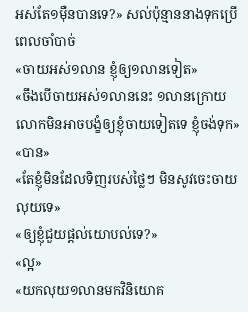អស់តែ១ម៉ឺនបានទេ?» សល់ប៉ុន្មាននាងទុកប្រើពេលចាំបាច់
«ចាយអស់១លាន ខ្ញុំឲ្យ១លានទៀត»
«ចឹងបើចាយអស់១លាននេះ ១លានក្រោយ លោកមិនអាចបង្ខំឲ្យខ្ញុំចាយទៀតទេ ខ្ញុំចង់ទុក»
«បាន»
«តែខ្ញុំមិនដែលទិញរបស់ថ្លៃៗ មិនសូវចេះចាយលុយទេ»
«ឲ្យខ្ញុំជួយផ្ដល់យោបល់ទេ?»
«ល្អ»
«យកលុយ១លានមកវិនិយោគ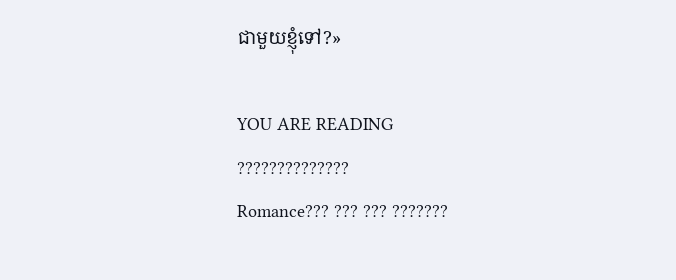ជាមួយខ្ញុំទៅ?»

YOU ARE READING
??????????????
Romance??? ??? ??? ???????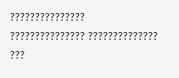??????????????? ??????????????? ?????????????? ???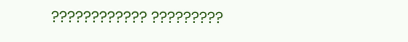???????????? ?????????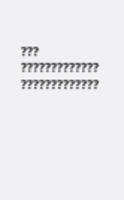??? ????????????? ?????????????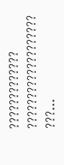????????????? ??????????????????? ???...